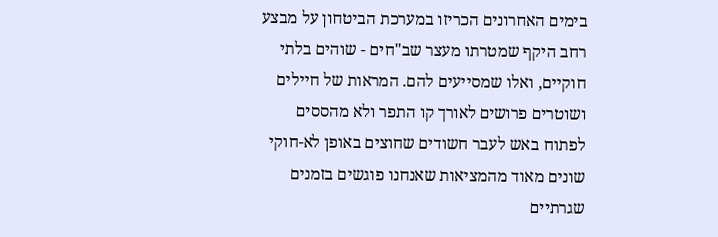בימים האחרונים הכריזו במערכת הביטחון על מבצע רחב היקף שמטרתו מעצר שב"חים - שוהים בלתי חוקיים, ואלו שמסייעים להם. המראות של חיילים ושוטרים פרושים לאורך קו התפר ולא מהססים לפתוח באש לעבר חשודים שחוצים באופן לא-חוקי שונים מאוד מהמציאות שאנחנו פוגשים בזמנים שגרתיים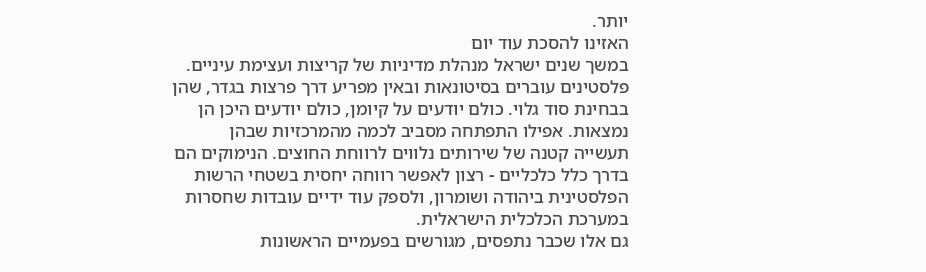יותר.
האזינו להסכת עוד יום
במשך שנים ישראל מנהלת מדיניות של קריצות ועצימת עיניים. פלסטינים עוברים בסיטונאות ובאין מפריע דרך פרצות בגדר, שהן בבחינת סוד גלוי. כולם יודעים על קיומן, כולם יודעים היכן הן נמצאות. אפילו התפתחה מסביב לכמה מהמרכזיות שבהן תעשייה קטנה של שירותים נלווים לרווחת החוצים. הנימוקים הם בדרך כלל כלכליים - רצון לאפשר רווחה יחסית בשטחי הרשות הפלסטינית ביהודה ושומרון, ולספק עוד ידיים עובדות שחסרות במערכת הכלכלית הישראלית.
גם אלו שכבר נתפסים, מגורשים בפעמיים הראשונות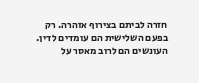חזרה לביתם בצירוף אזהרה. רק בפעם השלישית הם עומדים לדין. העונשים הם לרוב מאסר על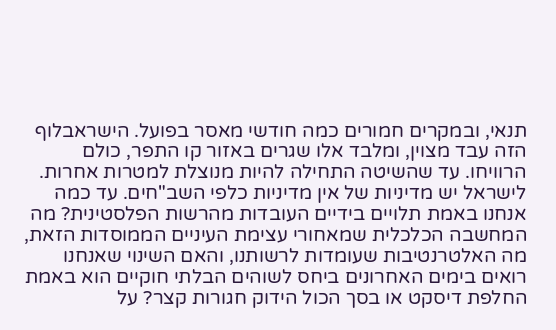תנאי, ובמקרים חמורים כמה חודשי מאסר בפועל. הישראבלוף הזה עבד מצוין, ומלבד אלו שגרים באזור קו התפר, כולם הרוויחו. עד שהשיטה התחילה להיות מנוצלת למטרות אחרות.
לישראל יש מדיניות של אין מדיניות כלפי השב"חים. עד כמה אנחנו באמת תלויים בידיים העובדות מהרשות הפלסטינית? מה המחשבה הכלכלית שמאחורי עצימת העיניים הממוסדות הזאת, מה האלטרנטיבות שעומדות לרשותנו, והאם השינוי שאנחנו רואים בימים האחרונים ביחס לשוהים הבלתי חוקיים הוא באמת החלפת דיסקט או בסך הכול הידוק חגורות קצר? על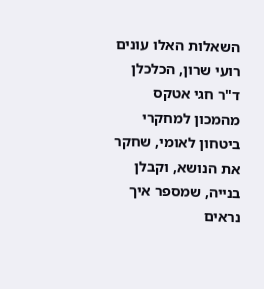השאלות האלו עונים רועי שרון, הכלכלן ד"ר חגי אטקס מהמכון למחקרי ביטחון לאומי, שחקר את הנושא, וקבלן בנייה, שמספר איך נראים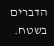הדברים בשטח.